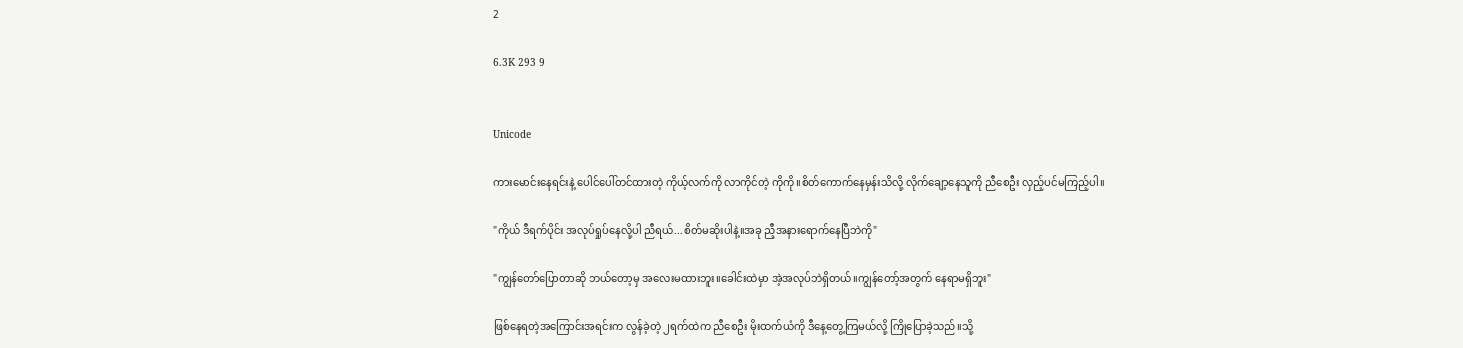2

6.3K 293 9


Unicode

ကားမောင်းနေရင်းနဲ့ ပေါင်ပေါ်တင်ထားတဲ့ ကိုယ့်လက်ကို လာကိုင်တဲ့ ကိုကို။စိတ်ကောက်နေမှန်းသိလို့ လိုက်ချော့နေသူကို ညီစေဦး လှည့်ပင်မကြည့်ပါ။

"ကိုယ် ဒီရက်ပိုင်း အလုပ်ရှုပ်နေလို့ပါ ညီရယ်...စိတ်မဆိုးပါနဲ့။အခု ညီ့အနားရောက်နေပြီဘဲကို"

"ကျွန်တော်ပြောတာဆို ဘယ်တော့မှ အလေးမထားဘူး။ခေါင်းထဲမှာ အဲ့အလုပ်ဘဲရှိတယ်။ကျွန်တော့်အတွက် နေရာမရှိဘူး"

ဖြစ်နေရတဲ့အကြောင်းအရင်းက လွန်ခဲ့တဲ့ ၂ရက်ထဲက ညီစေဦး မိုးထက်ယံကို ဒီနေ့တွေ့ကြမယ်လို့ ကြိုပြောခဲ့သည်။သို့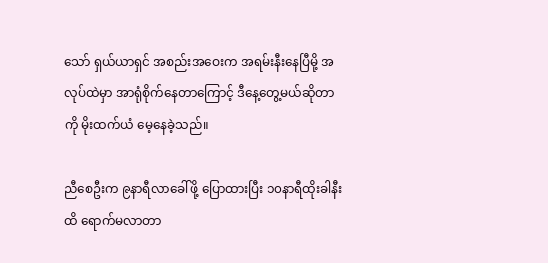သော် ရှယ်ယာရှင် အစည်းအဝေးက အရမ်းနီးနေပြီမို့ အလုပ်ထဲမှာ အာရုံစိုက်နေတာကြောင့် ဒီနေ့တွေ့မယ်ဆိုတာကို မိုးထက်ယံ မေ့နေခဲ့သည်။

ညီစေဦးက ၉နာရီလာခေါ်ဖို့ ပြောထားပြီး ၁၀နာရီထိုးခါနီးထိ ရောက်မလာတာ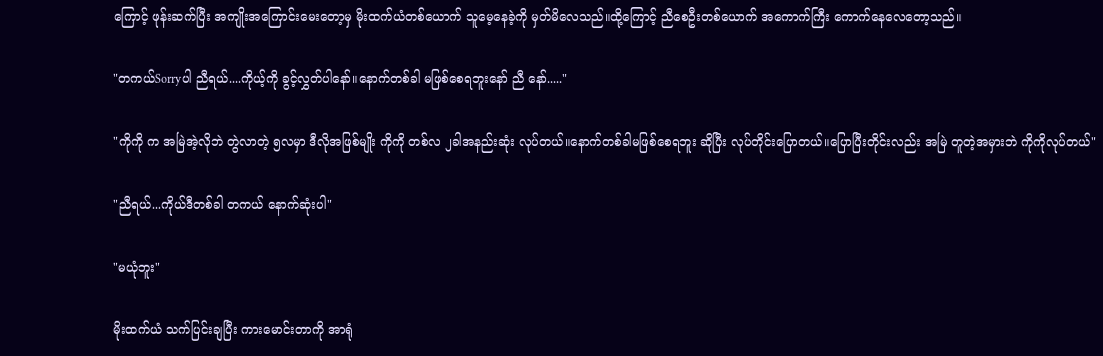ကြောင့် ဖုန်းဆက်ပြီး အကျိုးအကြောင်းမေးတော့မှ မိုးထက်ယံတစ်ယောက် သူမေ့နေခဲ့ကို မှတ်မိလေသည်။ထို့ကြောင့် ညီစေဦးတစ်ယောက် အကောက်ကြီး ကောက်နေလေတော့သည်။

"တကယ်Sorryပါ ညီရယ်....ကိုယ့်ကို ခွင့်လွှတ်ပါနော်။နောက်တစ်ခါ မဖြစ်စေရဘူးနော် ညီ နော်....."

"ကိုကို က အမြဲအဲ့လိုဘဲ တွဲလာတဲ့ ၅လမှာ ဒီလိုအဖြစ်မျိုး ကိုကို တစ်လ ၂ခါအနည်းဆုံး လုပ်တယ်။နောက်တစ်ခါမဖြစ်စေရဘူး ဆိုပြီး လုပ်တိုင်းပြောတယ်။ပြောပြီးတိုင်းလည်း အမြဲ တူတဲ့အမှားဘဲ ကိုကိုလုပ်တယ်"

"ညီရယ်...ကိုယ်ဒီတစ်ခါ တကယ် နောက်ဆုံးပါ"

"မယုံဘူး"

မိုးထက်ယံ သက်ပြင်းချပြီး ကားမောင်းတာကို အာရုံ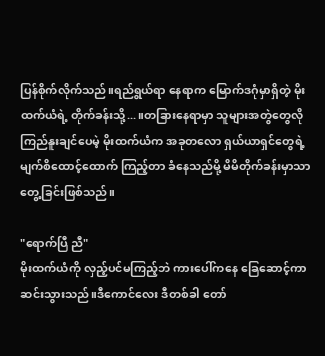ပြန်စိုက်လိုက်သည်။ရည်ရွယ်ရာ နေရာက မြောက်ဒဂုံမှာရှိတဲ့ မိုးထက်ယံရဲ့ တိုက်ခန်းသို့...။တခြားနေရာမှာ သူများအတွဲတွေလို ကြည်နူးချင်ပေမဲ့ မိုးထက်ယံက အခုတလော ရှယ်ယာရှင်တွေရဲ့ မျက်စိထောင့်ထောက် ကြည့်တာ ခံနေသည်မို့ မိမိတိုက်ခန်းမှာသာ တွေ့ခြင်းဖြစ်သည်။

"ရောက်ပြီ ညီ"
မိုးထက်ယံကို လှည့်ပင်မကြည့်ဘဲ ကားပေါ်ကနေ ခြေဆောင့်ကာ ဆင်းသွားသည်။ဒီကောင်လေး ဒီတစ်ခါ တော်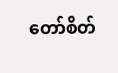တော်စိတ်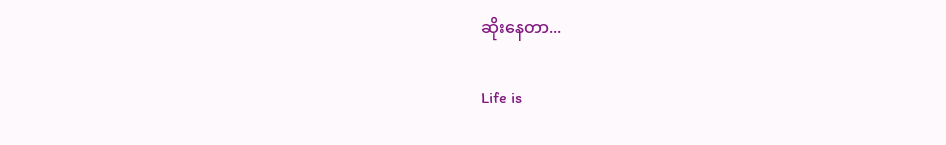ဆိုးနေတာ...

Life is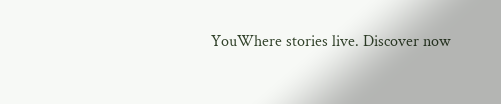YouWhere stories live. Discover now